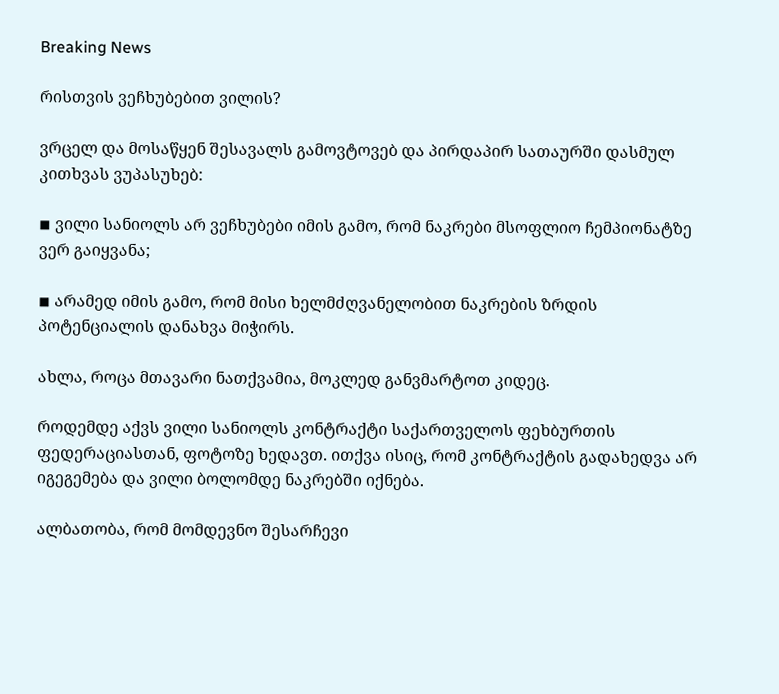Breaking News

რისთვის ვეჩხუბებით ვილის?

ვრცელ და მოსაწყენ შესავალს გამოვტოვებ და პირდაპირ სათაურში დასმულ კითხვას ვუპასუხებ:

◾ ვილი სანიოლს არ ვეჩხუბები იმის გამო, რომ ნაკრები მსოფლიო ჩემპიონატზე ვერ გაიყვანა;

◾ არამედ იმის გამო, რომ მისი ხელმძღვანელობით ნაკრების ზრდის პოტენციალის დანახვა მიჭირს.

ახლა, როცა მთავარი ნათქვამია, მოკლედ განვმარტოთ კიდეც.

როდემდე აქვს ვილი სანიოლს კონტრაქტი საქართველოს ფეხბურთის ფედერაციასთან, ფოტოზე ხედავთ. ითქვა ისიც, რომ კონტრაქტის გადახედვა არ იგეგემება და ვილი ბოლომდე ნაკრებში იქნება.

ალბათობა, რომ მომდევნო შესარჩევი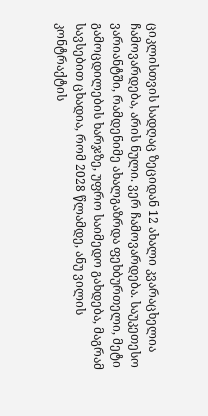ციკლისთვის სადღაც ზეციდან 12 ახალი კვარაცხელია ჩამოვარდება, არის ნული. ვერ ჩამოვარდება. საუკეთესო ვარიანტში, რამდენიმე ახალგაზრდა ფეხბურთელი, მეტი გამოცდილების ხარჯზე, უფრო საიმედო გახდება, მაგრამ სავსებით ცხადია, რომ 2028 წლამდე, ანუ ვილის კონტრაქტის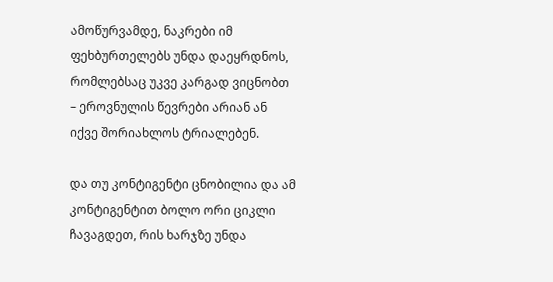ამოწურვამდე, ნაკრები იმ ფეხბურთელებს უნდა დაეყრდნოს, რომლებსაც უკვე კარგად ვიცნობთ – ეროვნულის წევრები არიან ან იქვე შორიახლოს ტრიალებენ.

და თუ კონტიგენტი ცნობილია და ამ კონტიგენტით ბოლო ორი ციკლი ჩავაგდეთ, რის ხარჯზე უნდა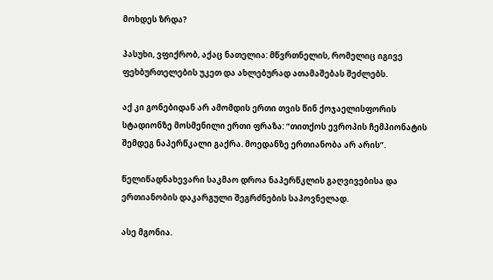მოხდეს ზრდა?

პასუხი, ვფიქრობ, აქაც ნათელია: მწვრთნელის, რომელიც იგივე ფეხბურთელების უკეთ და ახლებურად ათამაშებას შეძლებს.

აქ კი გონებიდან არ ამომდის ერთი თვის წინ ქოჯაელისფორის სტადიონზე მოსმენილი ერთი ფრაზა: “თითქოს ევროპის ჩემპიონატის შემდეგ ნაპერწკალი გაქრა. მოედანზე ერთიანობა არ არის”.

წელიწადნახევარი საკმაო დროა ნაპერწკლის გაღვივებისა და ერთიანობის დაკარგული შეგრძნების საპოვნელად.

ასე მგონია.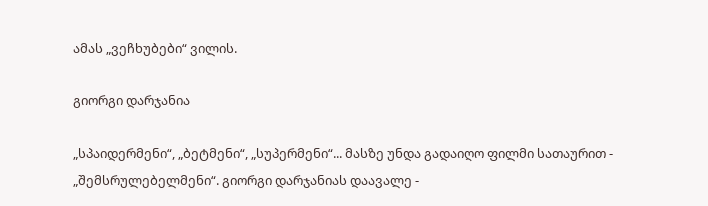ამას „ვეჩხუბები“ ვილის.

გიორგი დარჯანია

„სპაიდერმენი“, „ბეტმენი“, „სუპერმენი“... მასზე უნდა გადაიღო ფილმი სათაურით - „შემსრულებელმენი“. გიორგი დარჯანიას დაავალე -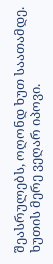შეასრულებს, ოღონდ ხუთ საათამდე. ხუთის მერე ვეღარ იპოვი.